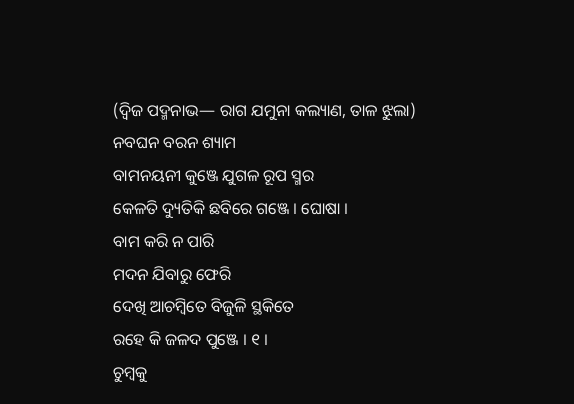(ଦ୍ୱିଜ ପଦ୍ମନାଭ— ରାଗ ଯମୁନା କଲ୍ୟାଣ, ତାଳ ଝୁଲା)
ନବଘନ ବରନ ଶ୍ୟାମ
ବାମନୟନୀ କୁଞ୍ଜେ ଯୁଗଳ ରୂପ ସ୍ମର
କେଳତି ଦ୍ୟୁତିକି ଛବିରେ ଗଞ୍ଜେ । ଘୋଷା ।
ବାମ କରି ନ ପାରି
ମଦନ ଯିବାରୁ ଫେରି
ଦେଖି ଆଚମ୍ବିତେ ବିଜୁଳି ସ୍ଥକିତେ
ରହେ କି ଜଳଦ ପୁଞ୍ଜେ । ୧ ।
ଚୁମ୍ବକୁ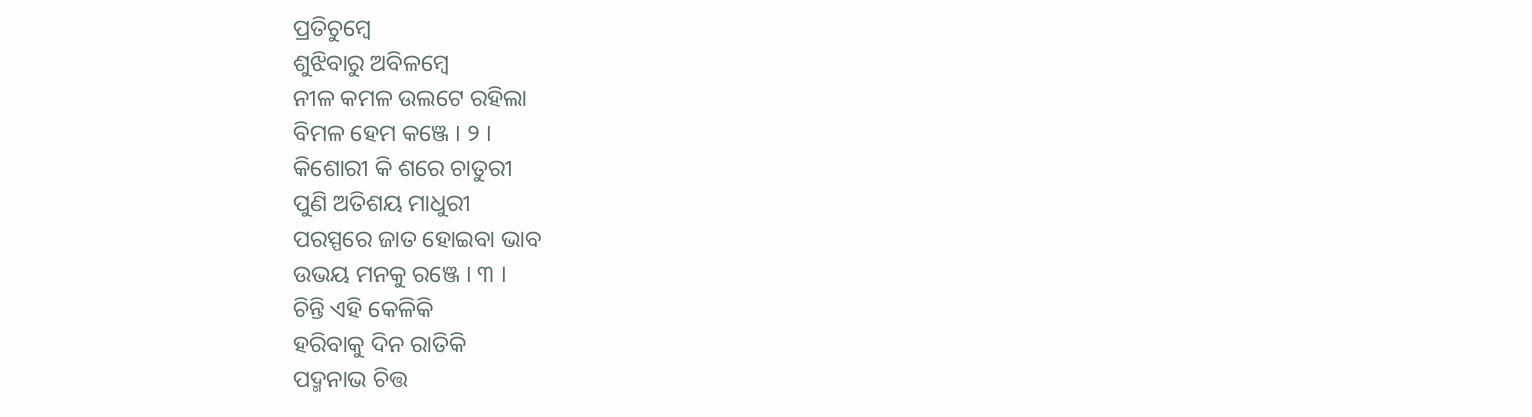ପ୍ରତିଚୁମ୍ବେ
ଶୁଝିବାରୁ ଅବିଳମ୍ବେ
ନୀଳ କମଳ ଉଲଟେ ରହିଲା
ବିମଳ ହେମ କଞ୍ଜେ । ୨ ।
କିଶୋରୀ କି ଶରେ ଚାତୁରୀ
ପୁଣି ଅତିଶୟ ମାଧୁରୀ
ପରସ୍ପରେ ଜାତ ହୋଇବା ଭାବ
ଉଭୟ ମନକୁ ରଞ୍ଜେ । ୩ ।
ଚିନ୍ତି ଏହି କେଳିକି
ହରିବାକୁ ଦିନ ରାତିକି
ପଦ୍ମନାଭ ଚିତ୍ତ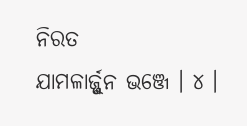ନିରତ
ଯାମଳାର୍ଜ୍ଜୁନ ଭଞ୍ଜେ । ୪ ।